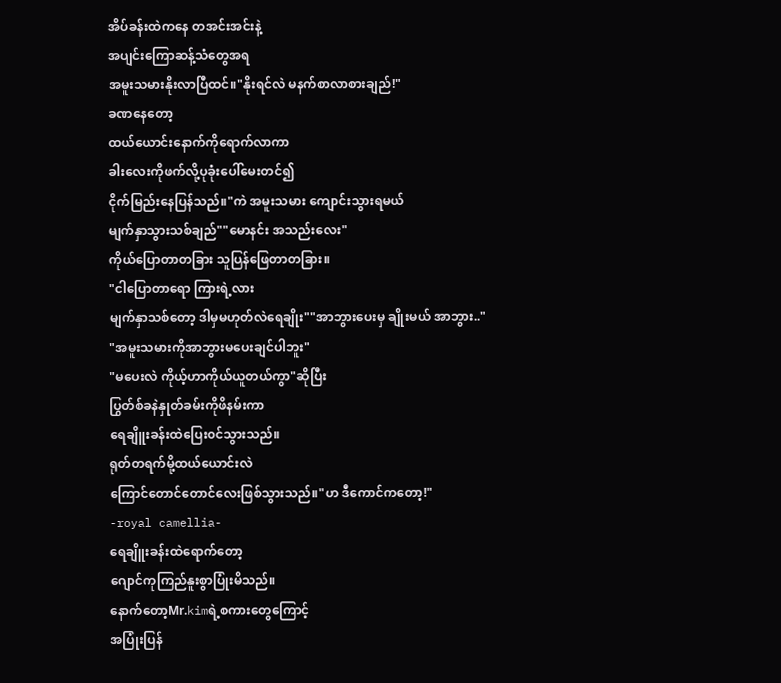အိပ်ခန်းထဲကနေ တအင်းအင်းနဲ့
အပျင်းကြောဆန့်သံတွေအရ
အမူးသမားနိုးလာပြီထင်။"နိုးရင်လဲ မနက်စာလာစားချည်!"
ခဏနေတော့
ထယ်ယောင်းနောက်ကိုရောက်လာကာ
ခါးလေးကိုဖက်လို့ပုခုံးပေါ်မေးတင်၍
ငိုက်မြည်းနေပြန်သည်။"ကဲ အမူးသမား ကျောင်းသွားရမယ်
မျက်နှာသွားသစ်ချည်""မောနင်း အသည်းလေး"
ကိုယ်ပြောတာတခြား သူပြန်ဖြေတာတခြား။
"ငါပြောတာရော ကြားရဲ့လား
မျက်နှာသစ်တော့ ဒါမှမဟုတ်လဲရေချိုး""အာဘွားပေးမှ ချိုးမယ် အာဘွား.."
"အမူးသမားကိုအာဘွားမပေးချင်ပါဘူး"
"မပေးလဲ ကိုယ့်ဟာကိုယ်ယူတယ်ကွာ"ဆိုပြီး
ပြွတ်စ်ခနဲနှုတ်ခမ်းကိုဖိနမ်းကာ
ရေချိူးခန်းထဲပြေး၀င်သွားသည်။
ရုတ်တရက်မို့ထယ်ယောင်းလဲ
ကြောင်တောင်တောင်လေးဖြစ်သွားသည်။"ဟ ဒီကောင်ကတော့!"
-royal camellia-
ရေချိူးခန်းထဲရောက်တော့
ဂျောင်ကုကြည်နူးစွာပြုံးမိသည်။
နောက်တော့Mr.kimရဲ့စကားတွေကြောင့်
အပြုံးပြန်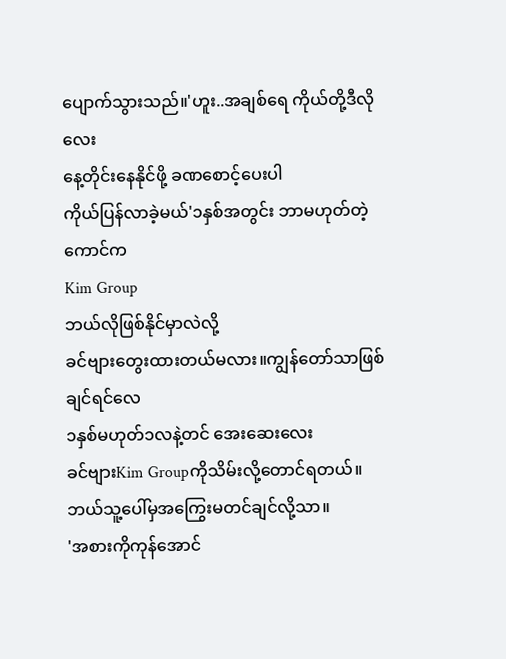ပျောက်သွားသည်။'ဟူး..အချစ်ရေ ကိုယ်တို့ဒီလိုလေး
နေ့တိုင်းနေနိုင်ဖို့ ခဏစောင့်ပေးပါ
ကိုယ်ပြန်လာခဲ့မယ်'၁နှစ်အတွင်း ဘာမဟုတ်တဲ့ကောင်က
Kim Group
ဘယ်လိုဖြစ်နိုင်မှာလဲလို့
ခင်ဗျားတွေးထားတယ်မလား။ကျွန်တော်သာဖြစ်ချင်ရင်လေ
၁နှစ်မဟုတ်၁လနဲ့တင် အေးဆေးလေး
ခင်ဗျားKim Groupကိုသိမ်းလို့တောင်ရတယ်။
ဘယ်သူ့ပေါ်မှအကြွေးမတင်ချင်လို့သာ။
'အစားကိုကုန်အောင်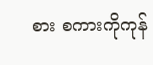စား စကားကိုကုန်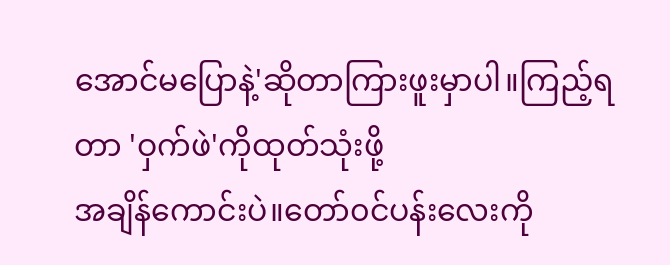အောင်မပြောနဲ့'ဆိုတာကြားဖူးမှာပါ။ကြည့်ရတာ 'ဝှက်ဖဲ'ကိုထုတ်သုံးဖို့
အချိန်ကောင်းပဲ။တော်၀င်ပန်းလေးကို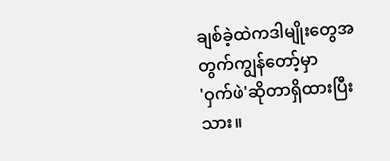ချစ်ခဲ့ထဲကဒါမျိုးတွေအတွက်ကျွန်တော့်မှာ
'ဝှက်ဖဲ'ဆိုတာရှိထားပြီးသား။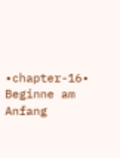•chapter-16•
Beginne am Anfang